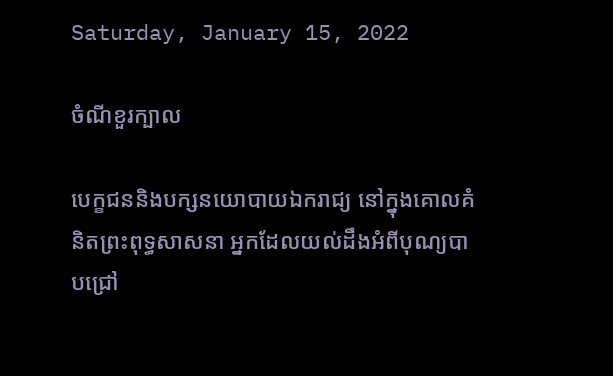Saturday, January 15, 2022

ចំណីខួរក្បាល

បេក្ខជននិងបក្សនយោបាយឯករាជ្យ នៅក្នុងគោលគំនិតព្រះពុទ្ធសាសនា អ្នកដែលយល់ដឹងអំពីបុណ្យបាបជ្រៅ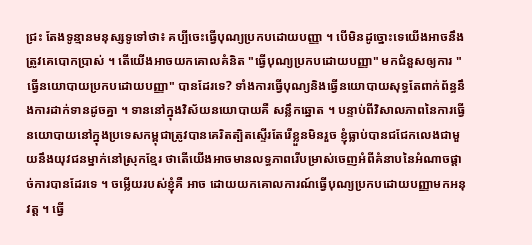ជ្រះ តែងទូន្មានមនុស្សទូទៅថា៖ គប្បីចេះធ្វើបុណ្យប្រកបដោយបញ្ញា ។ បើមិនដូច្នោះទេយើងអាចនឹងត្រូវគេបោកប្រាស់ ។ តើយើងអាចយកគោលគំនិត "ធ្វើបុណ្យប្រកបដោយបញ្ញា" មកជំនួសឲ្យការ "ធ្វើនយោបាយប្រកបដោយបញ្ញា" បានដែរទេ? ទាំងការធ្វើបុណ្យនិងធ្វើនយោបាយសុទ្ធតែពាក់ព័ន្ធនឹងការដាក់ទានដូចគ្នា ។ ទាននៅក្នុងវិស័យនយោបាយគឺ សន្លឹកឆ្នោត ។ បន្ទាប់ពីវិសាលភាពនៃការធ្វើនយោបាយនៅក្នុងប្រទេសកម្ពុជាត្រូវបានគេរិតត្បិតស្ទើរតែរើខ្លួនមិនរួច ខ្ញុំធ្លាប់បានជជែកលេងជាមួយនឹងយុវជនម្នាក់នៅស្រុកខ្មែរ ថាតើយើងអាចមានលទ្ធភាពរើបម្រាស់ចេញអំពីគំនាបនៃអំណាចផ្តាច់ការបានដែរទេ ។ ចម្លើយរបស់ខ្ញុំគឺ អាច ដោយយកគោលការណ៍ធ្វើបុណ្យប្រកបដោយបញ្ញាមកអនុវត្ត ។ ធ្វើ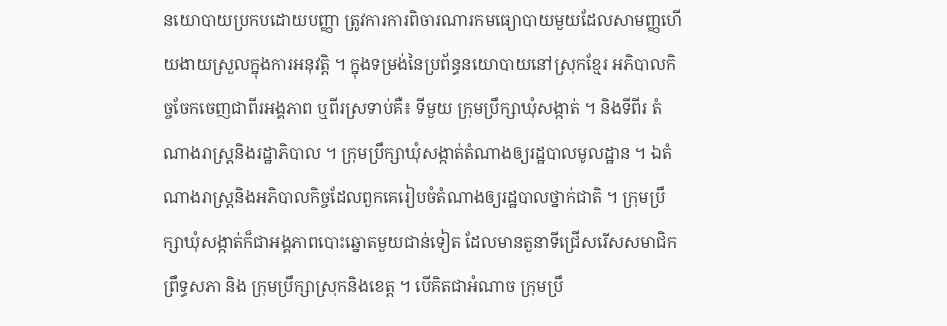នយោបាយប្រកបដោយបញ្ញា ត្រូវការការពិចារណារកមធ្យោបាយមួយដែលសាមញ្ញហើយងាយស្រួលក្នុងការអនុវត្តិ ។ ក្នុងទម្រង់នៃប្រព័ន្ធនយោបាយនៅស្រុកខ្មែរ អភិបាលកិច្ចចែកចេញជាពីរអង្គភាព ឬពីរស្រទាប់គឺ៖ ទីមួយ ក្រុមប្រឹក្សាឃុំសង្កាត់ ។ និងទីពីរ តំណាងរាស្ត្រនិងរដ្ឋាភិបាល ។ ក្រុមប្រឹក្សាឃុំសង្កាត់តំណាងឲ្យរដ្ឋបាលមូលដ្ឋាន ។ ឯតំណាងរាស្ត្រនិងអភិបាលកិច្ចដែលពួកគេរៀបចំតំណាងឲ្យរដ្ឋបាលថ្នាក់ជាតិ ។ ក្រុមប្រឹក្សាឃុំសង្កាត់ក៏ជាអង្គភាពបោះឆ្នោតមួយជាន់ទៀត ដែលមានតួនាទីជ្រើសរើសសមាជិកព្រឹទ្ធសភា និង ក្រុមប្រឹក្សាស្រុកនិងខេត្ត ។ បើគិតជាអំណាច ក្រុមប្រឹ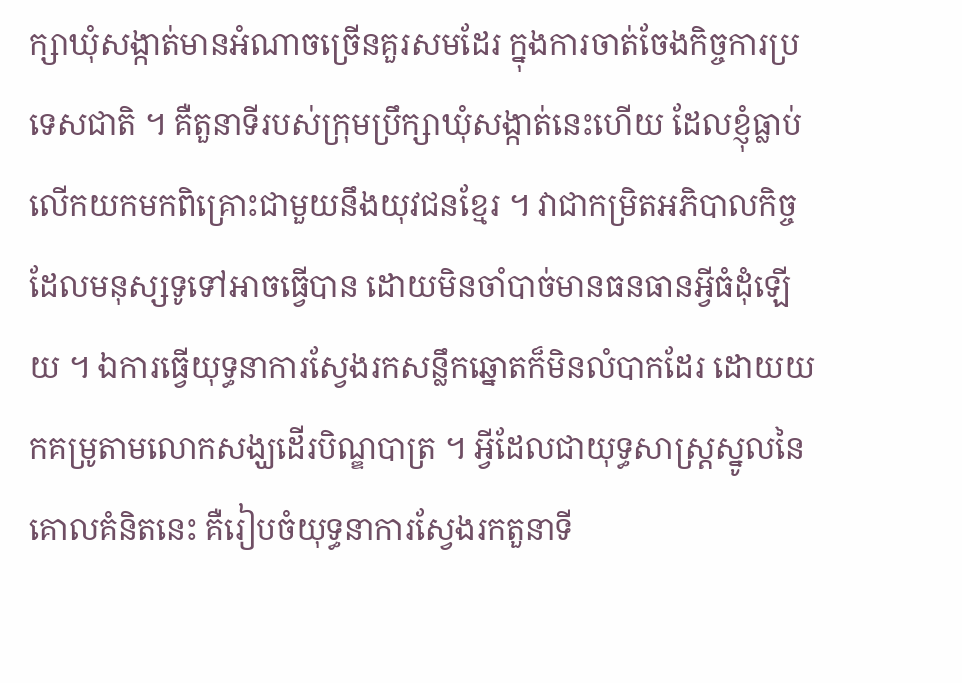ក្សាឃុំសង្កាត់មានអំណាចច្រើនគួរសមដែរ ក្នុងការចាត់ចែងកិច្ចការប្រទេសជាតិ ។ គឺតួនាទីរបស់ក្រុមប្រឹក្សាឃុំសង្កាត់នេះហើយ ដែលខ្ញុំធ្លាប់លើកយកមកពិគ្រោះជាមួយនឹងយុវជនខ្មែរ ។ វាជាកម្រិតអភិបាលកិច្ចដែលមនុស្សទូទៅអាចធ្វើបាន ដោយមិនចាំបាច់មានធនធានអ្វីធំដុំឡើយ ។ ឯការធ្វើយុទ្ធនាការស្វែងរកសន្លឹកឆ្នោតក៏មិនលំបាកដែរ ដោយយកគម្រូតាមលោកសង្ឃដើរបិណ្ឌបាត្រ ។ អ្វីដែលជាយុទ្ធសាស្ត្រស្នូលនៃគោលគំនិតនេះ គឺរៀបចំយុទ្ធនាការស្វែងរកតួនាទី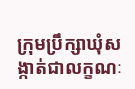ក្រុមប្រឹក្សាឃុំសង្កាត់ជាលក្ខណៈ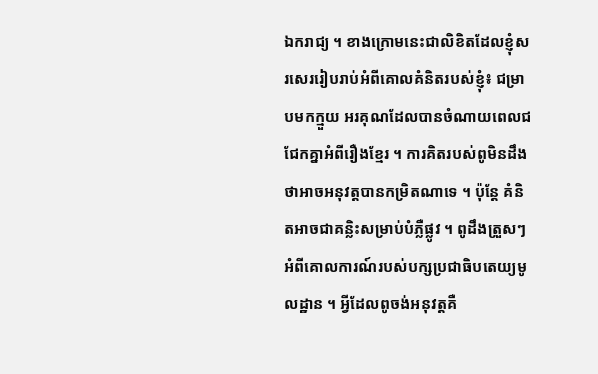ឯករាជ្យ ។ ខាងក្រោមនេះជាលិខិតដែលខ្ញុំសរសេររៀបរាប់អំពីគោលគំនិតរបស់ខ្ញុំ៖ ជម្រាបមកក្មួយ អរគុណដែលបានចំណាយពេលជជែកគ្នាអំពីរឿងខ្មែរ ។ ការគិតរបស់ពូមិនដឹងថាអាចអនុវត្តបានកម្រិតណាទេ ។ ប៉ុន្តែ គំនិតអាចជាគន្លិះសម្រាប់បំភ្លឺផ្លូវ ។ ពូដឹងត្រួសៗអំពីគោលការណ៍របស់បក្សប្រជាធិបតេយ្យមូលដ្ឋាន ។ អ្វីដែលពូចង់អនុវត្តគឺ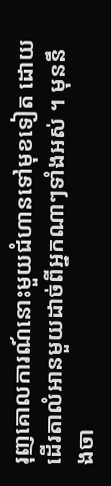រុញគោលការណ៍នោះមួយជំហានទៅមុខទៀត ដោយដើរតាលំអានមួយដាច់ពីអ្នកណាៗទាំងអស់ ។ មុននឹងចា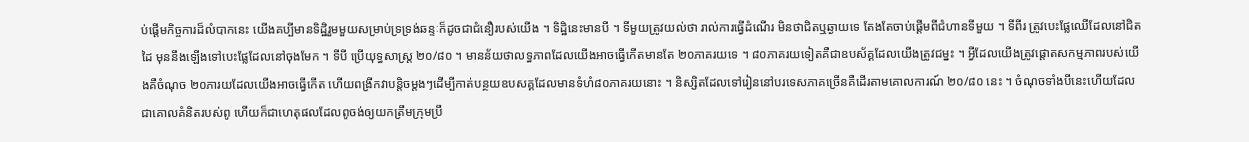ប់ផ្តើមកិច្ចការដ៏លំបាកនេះ យើងគប្បីមានទិដ្ឋិរួមមួយសម្រាប់ទ្រទ្រង់ឆន្ទៈក៏ដូចជាជំនឿរបស់យើង ។ ទិដ្ឋិនេះមានបី ។ ទីមួយត្រូវយល់ថា រាល់ការធ្វើដំណើរ មិនថាជិតឬឆ្ងាយទេ តែងតែចាប់ផ្តើមពីជំហានទីមួយ ។ ទីពីរ ត្រូវបេះផ្លែឈើដែលនៅជិតដៃ មុននឹងឡើងទៅបេះផ្លែដែលនៅចុងមែក ។ ទីបី ប្រើយុទ្ធសាស្ត្រ ២០/៨០ ។ មានន័យថាលទ្ធភាពដែលយើងអាចធ្វើកើតមានតែ ២០ភាគរយទេ ។ ៨០ភាគរយទៀតគឺជាឧបស័គ្គដែលយើងត្រូវជម្នះ ។ អ្វីដែលយើងត្រូវផ្តោតសកម្មភាពរបស់យើងគឺចំណុច ២០ភារយដែលយើងអាចធ្វើកើត ហើយពង្រីកវាបន្តិចម្តងៗដើម្បីកាត់បន្ថយឧបសគ្គដែលមានទំហំ៨០ភាគរយនោះ ។ និស្សិតដែលទៅរៀននៅបរទេសភាគច្រើនគឺដើរតាមគោលការណ៍ ២០/៨០ នេះ ។ ចំណុចទាំងបីនេះហើយដែលជាគោលគំនិតរបស់ពូ ហើយក៏ជាហេតុផលដែលពូចង់ឲ្យយកត្រឹមក្រុមប្រឹ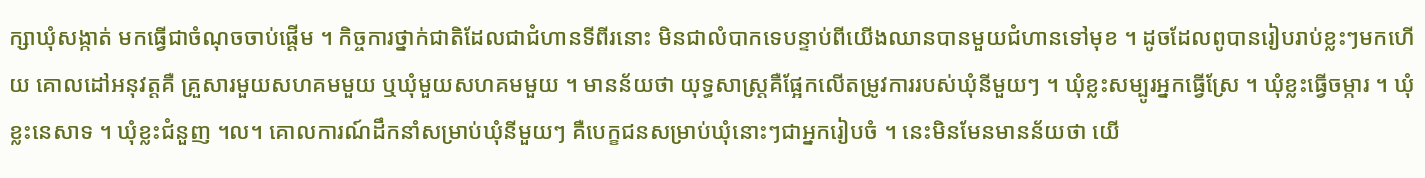ក្សាឃុំសង្កាត់ មកធ្វើជាចំណុចចាប់ផ្តើម ។ កិច្ចការថ្នាក់ជាតិដែលជាជំហានទីពីរនោះ មិនជាលំបាកទេបន្ទាប់ពីយើងឈានបានមួយជំហានទៅមុខ ។ ដូចដែលពូបានរៀបរាប់ខ្លះៗមកហើយ គោលដៅអនុវត្តគឺ គ្រួសារមួយសហគមមួយ ឬឃុំមួយសហគមមួយ ។ មានន័យថា យុទ្ធសាស្ត្រគឺផ្អែកលើតម្រូវការរបស់ឃុំនីមួយៗ ។ ឃុំខ្លះសម្បូរអ្នកធ្វើស្រែ ។ ឃុំខ្លះធ្វើចម្ការ ។ ឃុំខ្លះនេសាទ ។ ឃុំខ្លះជំនួញ ។ល។ គោលការណ៍ដឹកនាំសម្រាប់ឃុំនីមួយៗ គឺបេក្ខជនសម្រាប់ឃុំនោះៗជាអ្នករៀបចំ ។ នេះមិនមែនមានន័យថា យើ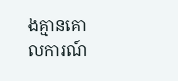ងគ្មានគោលការណ៍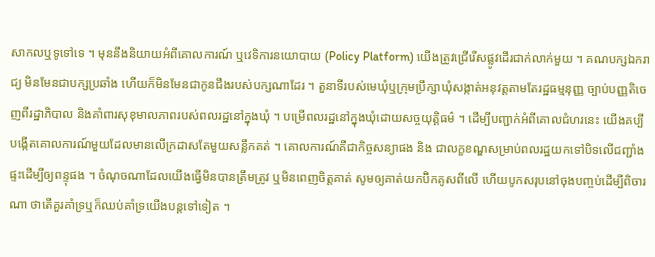សាកលឬទូទៅទេ ។ មុននឹងនិយាយអំពីគោលការណ៍ ឬវេទិការនយោបាយ (Policy Platform) យើងត្រូវជ្រើរើសផ្លូវដើរជាក់លាក់មួយ ។ គណបក្សឯករាជ្យ មិនមែនជាបក្សប្រឆាំង ហើយក៏មិនមែនជាកូនជឹងរបស់បក្សណាដែរ ។ តួនាទីរបស់មេឃុំឬក្រុមប្រឹក្សាឃុំសង្កាត់អនុវត្តតាមតែរដ្ឋធម្មនុញ្ញ ច្បាប់បញ្ញតិចេញពីរដ្ឋាភិបាល និងគាំពារសុខុមាលភាពរបស់ពលរដ្ឋនៅក្នុងឃុំ ។ បម្រើពលរដ្ឋនៅក្នុងឃុំដោយសច្ចយុត្តិធម៌ ។ ដើម្បីបញ្ជាក់អំពីគោលជំហរនេះ យើងគប្បីបង្កើតគោលការណ៍មួយដែលមានលើក្រដាសតែមួយសន្លឹកគត់ ។ គោលការណ៍គឺជាកិច្ចសន្យាផង និង ជាលក្ខខណ្ឌសម្រាប់ពលរដ្ឋយកទៅបិទលើជញ្ជាំងផ្ទះដើម្បីឲ្យពន្ទុផង ។ ចំណុចណាដែលយើងធ្វើមិនបានត្រឹមត្រូវ ឬមិនពេញចិត្តគាត់ សូមឲ្យគាត់យកប៊ិកគូសពីលើ ហើយបូកសរុបនៅចុងបញ្ចប់ដើម្បីពិចារណា ថាតើគួរគាំទ្រឬក៏ឈប់គាំទ្រយើងបន្តទៅទៀត ។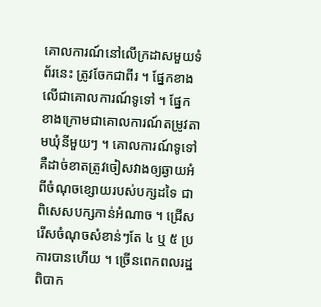គោលការណ៍នៅលើក្រដាសមួយទំព័រនេះ ត្រូវចែកជាពីរ ។ ផ្នែកខាងលើជាគោលការណ៍ទូទៅ ។ ផ្នែកខាងក្រោមជាគោលការណ៍តម្រូវតាមឃុំនីមួយៗ ។ គោលការណ៍ទូទៅគឺដាច់ខាតត្រូវចៀសវាងឲ្យឆ្ងាយអំពីចំណុចខ្សោយរបស់បក្សដទៃ ជាពិសេសបក្សកាន់អំណាច ។ ជ្រើសរើសចំណុចសំខាន់ៗតែ ៤ ឬ ៥ ប្រការបានហើយ ។ ច្រើនពេកពលរដ្ឋពិបាក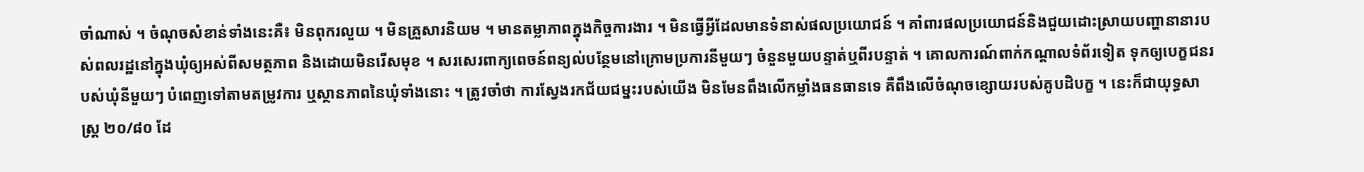ចាំណាស់ ។ ចំណុចសំខាន់ទាំងនេះគឺ៖ មិនពុករលួយ ។ មិនគ្រួសារនិយម ។ មានតម្លាភាពក្នុងកិច្ចការងារ ។ មិនធ្វើអ្វីដែលមានទំនាស់ផលប្រយោជន៍ ។ គាំពារផលប្រយោជន៍និងជួយដោះស្រាយបញ្ហានានារបស់ពលរដ្ឋនៅក្នុងឃុំឲ្យអស់ពីសមត្ថភាព និងដោយមិនរើសមុខ ។ សរសេរពាក្យពេចន៍ពន្យល់បន្ថែមនៅក្រោមប្រការនីមួយៗ ចំនួនមួយបន្ទាត់ឬពីរបន្ទាត់ ។ គោលការណ៍ពាក់កណ្តាលទំព័រទៀត ទុកឲ្យបេក្ខជនរបស់ឃុំនីមួយៗ បំពេញទៅតាមតម្រូវការ ឬស្ថានភាពនៃឃុំទាំងនោះ ។ ត្រូវចាំថា ការស្វែងរកជ័យជម្នះរបស់យើង មិនមែនពឹងលើកម្លាំងធនធានទេ គឺពឹងលើចំណុចខ្សោយរបស់គូបដិបក្ខ ។ នេះក៏ជាយុទ្ធសាស្ត្រ ២០/៨០ ដែ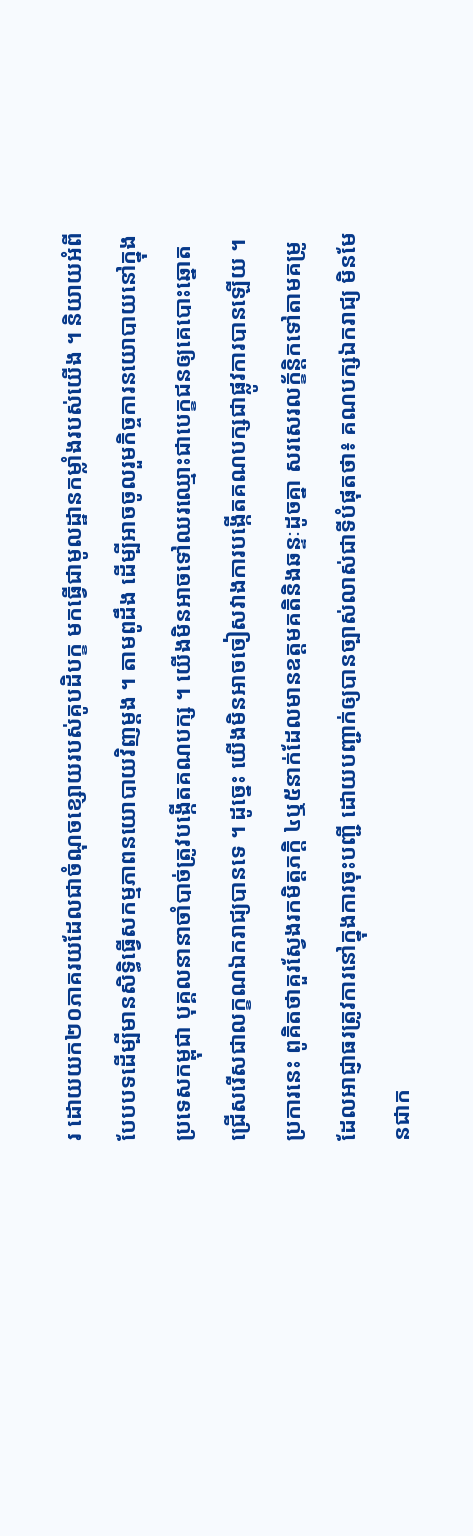រ ដោយយក២០ភាគរយដែលជាចំណុចខ្សោយរបស់គូបដិបក្ខ មកធ្វើជាមូលដ្ឋានកម្លាំងរបស់យើង ។ និយាយអំពីបែបបទដើម្បីមានសិទ្ធិធ្វើសកម្មភាពនយោបាយវិញម្តង ។ តាមពូដឹង ដើម្បីអាចចូលរួមកិច្ចការនយោបាយនៅក្នុងប្រទេសកម្ពុជា បុគ្គលនានាចាំបាច់ត្រូវបង្កើតគណបក្ស ។ យើងមិនអាចទៅឈរឈ្មោះជាបេក្ខជនឲ្យគេបោះឆ្នោតជ្រើសរើសជាលក្ខណឯករាជ្យបានទេ ។ ដូច្នេះ យើងមិនអាចចៀសវាងការបង្កើតគណបក្សជាផ្លូវការបានឡើយ ។ ប្រការនេះ ពូគិតថាគួរស្វែងរកមិត្តភក្តិ ៤ឬ៥នាក់ដែលមានឧត្តមគតិនិងឆន្ទៈដូចគ្នា សរសេរលក្ខ័ន្តិកទៅតាមគម្រូដែលអាជ្ញាធរត្រូវការនៅក្នុងការចុះបញ្ជី ដោយបញ្ជាក់ឲ្យបានច្បាស់លាស់ជាទីបំផុតថា៖ គណបក្សឯករាជ្យ មិនមែនជាក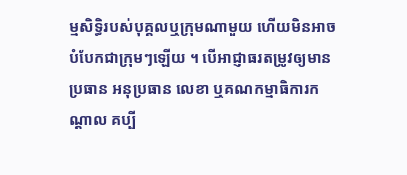ម្មសិទ្ធិរបស់បុគ្គលឬក្រុមណាមួយ ហើយមិនអាចបំបែកជាក្រុមៗឡើយ ។ បើអាជ្ញាធរតម្រូវឲ្យមាន ប្រធាន អនុប្រធាន លេខា ឬគណកម្មាធិការកណ្តាល គប្បី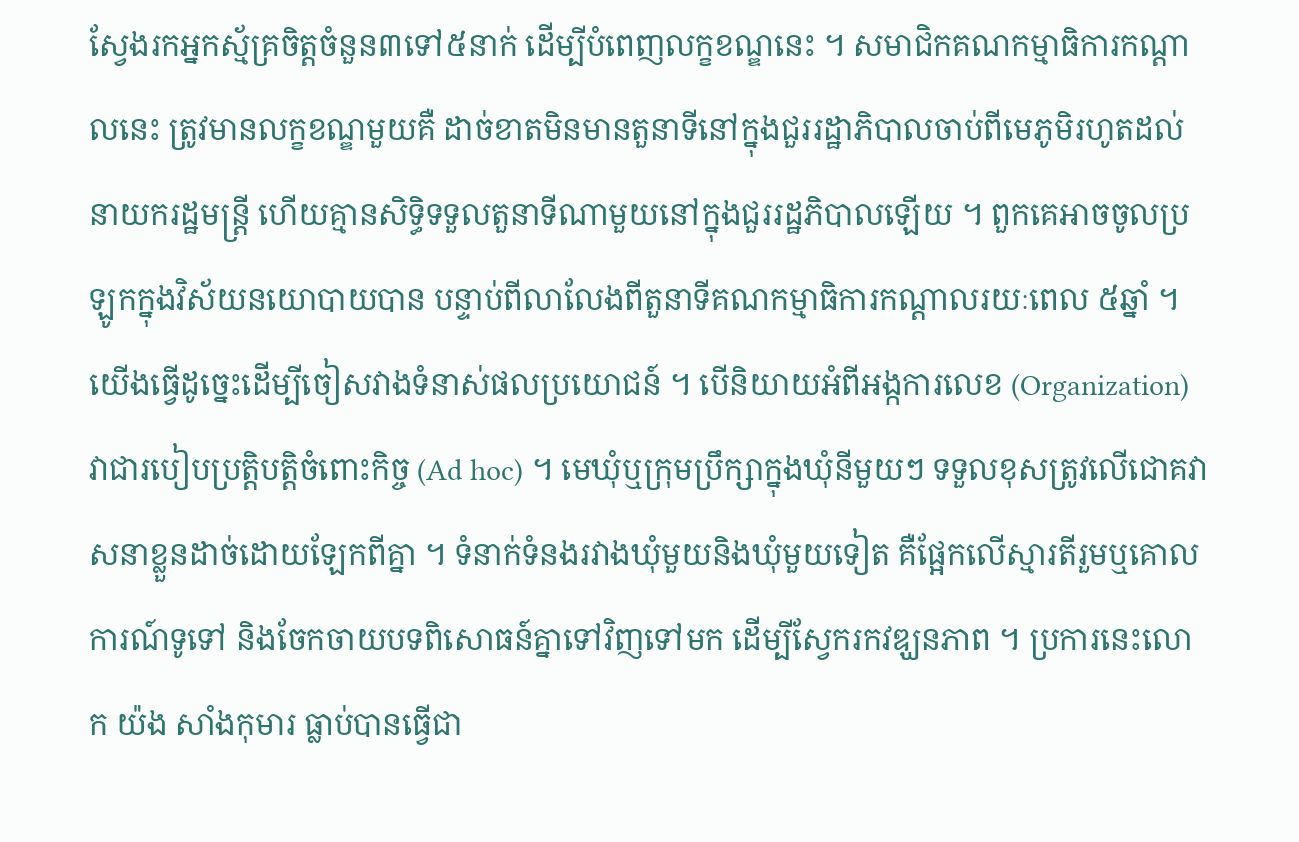ស្វែងរកអ្នកស្ម័គ្រចិត្តចំនួន៣ទៅ៥នាក់ ដើម្បីបំពេញលក្ខខណ្ឌនេះ ។ សមាជិកគណកម្មាធិការកណ្តាលនេះ ត្រូវមានលក្ខខណ្ឌមួយគឺ ដាច់ខាតមិនមានតួនាទីនៅក្នុងជួររដ្ឋាភិបាលចាប់ពីមេភូមិរហូតដល់នាយករដ្ឋមន្ត្រី ហើយគ្មានសិទ្ធិទទួលតួនាទីណាមួយនៅក្នុងជួររដ្ឋភិបាលឡើយ ។ ពួកគេអាចចូលប្រឡូកក្នុងវិស័យនយោបាយបាន បន្ទាប់ពីលាលែងពីតួនាទីគណកម្មាធិការកណ្តាលរយៈពេល ៥ឆ្នាំ ។ យើងធ្វើដូច្នេះដើម្បីចៀសវាងទំនាស់ផលប្រយោជន៍ ។ បើនិយាយអំពីអង្កការលេខ (Organization) វាជារបៀបប្រត្តិបត្តិចំពោះកិច្ច (Ad hoc) ។ មេឃុំឬក្រុមប្រឹក្សាក្នុងឃុំនីមួយៗ ទទួលខុសត្រូវលើជោគវាសនាខ្លួនដាច់ដោយឡែកពីគ្នា ។ ទំនាក់ទំនងរវាងឃុំមួយនិងឃុំមួយទៀត គឺផ្អែកលើស្មារតីរួមឬគោលការណ៍ទូទៅ និងចែកចាយបទពិសោធន៍គ្នាទៅវិញទៅមក ដើម្បីស្វែករកវឌ្ឃនភាព ។ ប្រការនេះលោក យ៉ង សាំងកុមារ ធ្លាប់បានធ្វើជា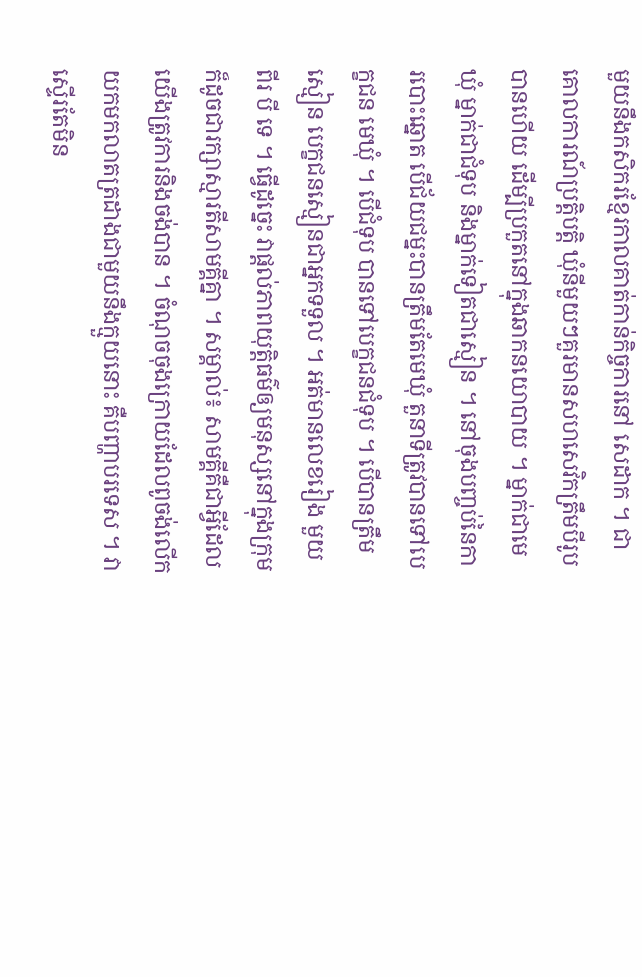មួយនឹងកសិករខ្មែរកាលគាត់កាន់កិច្ចការនៅ សេដាក ។ ជាគោលការណ៍ប្រត្តិបត្តិ ឃុំនីមួយៗគួរមានសហសេវិកត្រឹមបីរូបបានហើយ ដើម្បីប្រកួតនៅក្នុងឆាកនយោបាយ ។ ម្នាក់ជាមេឃុំ ម្នាក់ជាជំទុប និងម្នាក់ទៀតជាស្មៀន ។ នៅចុងបញ្ចប់នៃការបោះឆ្នោត បើជ័យជម្នះបានត្រឹមតែមេឃុំ តួនាទីត្រូវបានទៅបេក្ខជន មេឃុំ ។ បើជំទុប បានទៅបេក្ខជនជំទុប ។ បើបានត្រឹមស្មៀន បេក្ខជនស្មៀនជាអ្នកទទួល ។ អត់មានលេខរៀង មួយ ពីរ បី ទេ ។ ធ្វើដូច្នេះ វាផ្តល់ភាពយុត្តិធម៌ឲ្យមនុស្សនៅក្នុងក្រុម ក៏ដូចជារក្សាស្មារតីសាមគ្គីគ្នា ។ សម្គាល់៖ សាមគ្គីគឺជាអ្វីដែលយើងត្រូវការនិងចង់បាន ។ ចំណុចចុងក្រោយដែលពូចង់លើកយកមកលាតត្រដាងជាមួយនឹងក្មួយនោះ គឺបញ្ហាបរទេស ។ វាស្ទើរតែមិន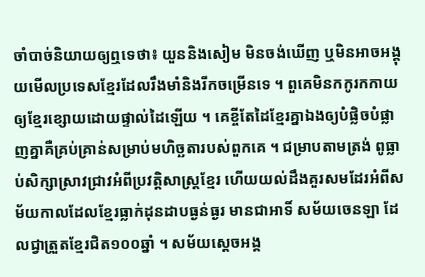ចាំបាច់និយាយឲ្យឮទេថា៖ យួននិងសៀម មិនចង់ឃើញ ឬមិនអាចអង្គុយមើលប្រទេសខ្មែរដែលរឹងមាំនិងរីកចម្រើនទេ ។ ពួគេមិនកកូរកកាយឲ្យខ្មែរខ្សោយដោយផ្ទាល់ដៃឡើយ ។ គេខ្ចីតែដៃខ្មែរគ្នាឯងឲ្យបំផ្លិចបំផ្លាញគ្នាគឺគ្រប់គ្រាន់សម្រាប់មហិច្ឆតារបស់ពួកគេ ។ ជម្រាបតាមត្រង់ ពូធ្លាប់សិក្សាស្រាវជ្រាវអំពីប្រវត្តិសាស្ត្រខ្មែរ ហើយយល់ដឹងគួរសមដែរអំពីសម័យកាលដែលខ្មែរធ្លាក់ដុនដាបធ្ងន់ធ្ងរ មានជាអាទិ៍ សម័យចេនឡា ដែលជ្វាត្រួតខ្មែរជិត១០០ឆ្នាំ ។ សម័យស្តេចអង្គ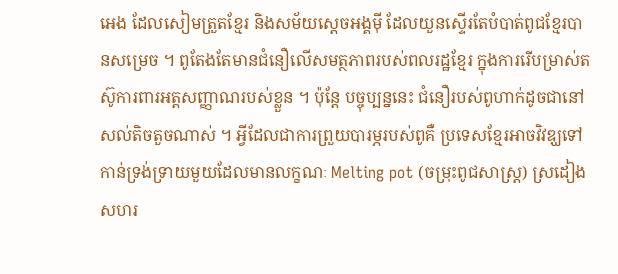អេង ដែលសៀមត្រួតខ្មែរ និងសម័យស្តេចអង្គមុី ដែលយួនស្ទើរតែបំបាត់ពូជខ្មែរបានសម្រេច ។ ពូតែងតែមានជំនឿលើសមត្ថភាពរបស់ពលរដ្ឋខ្មែរ ក្នុងការរើបម្រាស់តស៊ូការពារអត្តសញ្ញាណរបស់ខ្លួន ។ ប៉ុន្តែ បច្ចុប្បន្ននេះ ជំនឿរបស់ពូហាក់ដូចជានៅសល់តិចតួចណាស់ ។ អ្វីដែលជាការព្រួយបារម្ភរបស់ពូគឺ ប្រទេសខ្មែរអាចវិវឌ្ឃទៅកាន់ទ្រង់ទ្រាយមួយដែលមានលក្ខណៈ Melting pot (ចម្រុះពូជសាស្ត្រ) ស្រដៀងសហរ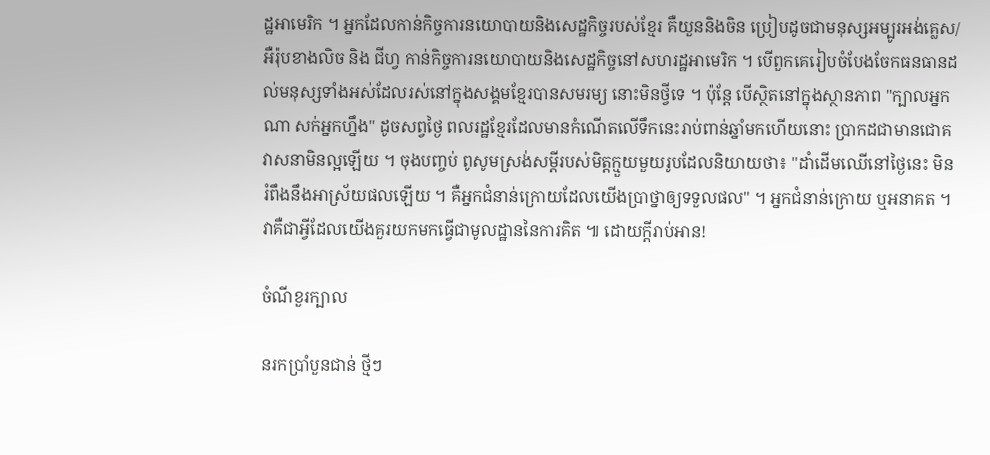ដ្ឋអាមេរិក ។ អ្នកដែលកាន់កិច្ចការនយោបាយនិងសេដ្ឋកិច្ចរបស់ខ្មែរ គឺយួននិងចិន ប្រៀបដូចជាមនុស្សអម្បូរអង់គ្លេស/អឺរ៉ុបខាងលិច និង ជីហ្វ កាន់កិច្ចការនយោបាយនិងសេដ្ឋកិច្ចនៅសហរដ្ឋអាមេរិក ។ បើពួកគេរៀបចំបែងចែកធនធានដល់មនុស្សទាំងអស់ដែលរស់នៅក្នុងសង្គមខ្មែរបានសមរម្យ នោះមិនថ្វីទេ ។ ប៉ុន្តែ បើស្ថិតនៅក្នុងស្ថានភាព "ក្បាលអ្នកណា សក់អ្នកហ្នឹង" ដូចសព្វថ្ងៃ ពលរដ្ឋខ្មែរដែលមានកំណើតលើទឹកនេះរាប់ពាន់ឆ្នាំមកហើយនោះ ប្រាកដជាមានជោគវាសនាមិនល្អឡើយ ។ ចុងបញ្ចប់ ពូសូមស្រង់សម្តីរបស់មិត្តក្មួយមួយរូបដែលនិយាយថា៖ "ដាំដើមឈើនៅថ្ងៃនេះ មិនរំពឹងនឹងអាស្រ័យផលឡើយ ។ គឺអ្នកជំនាន់ក្រោយដែលយើងប្រាថ្នាឲ្យទទួលផល" ។ អ្នកជំនាន់ក្រោយ ឬអនាគត ។ វាគឺជាអ្វីដែលយើងគួរយកមកធ្វើជាមូលដ្ឋាននៃការគិត ៕ ដោយក្តីរាប់អាន!

ចំណីខួរក្បាល

នរកប្រាំបួនជាន់ ថ្មីៗ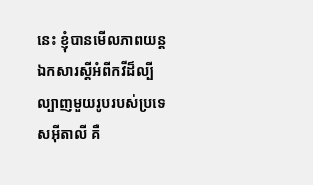នេះ ខ្ញុំបានមើលភាពយន្តឯកសារស្តីអំពីកវីដ៏ល្បីល្បាញមួយរូបរបស់ប្រទេសអ៊ីតាលី គឺ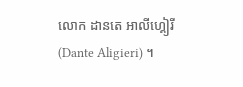លោក ដានតេ អាលីហ្គៀរី (Dante Aligieri) ។